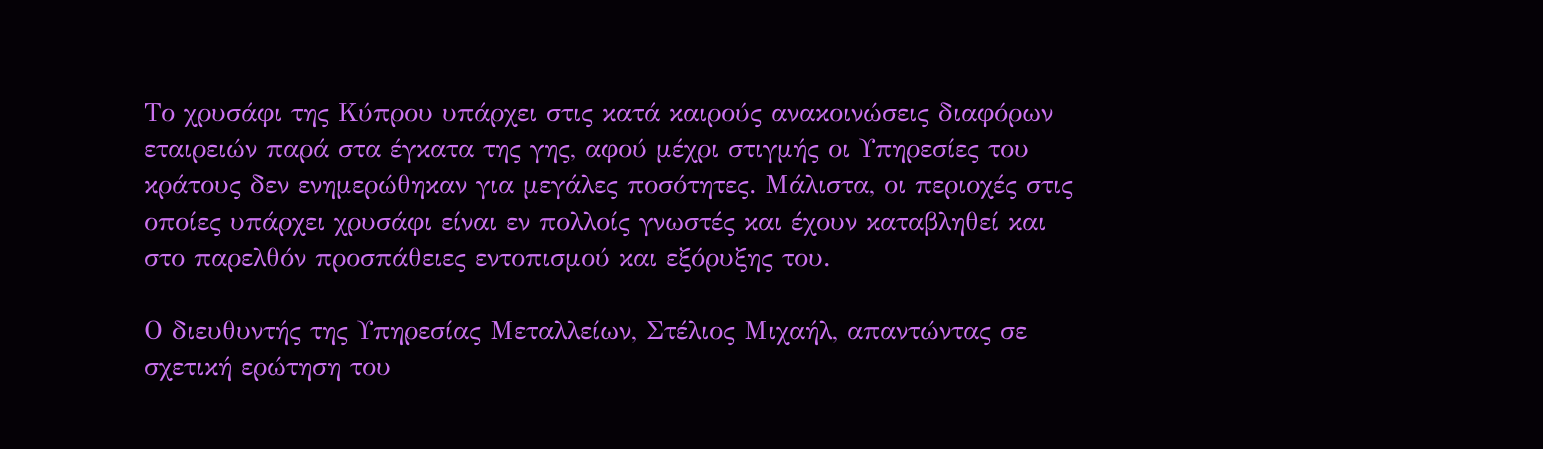Το χρυσάφι της Κύπρου υπάρχει στις κατά καιρούς ανακοινώσεις διαφόρων εταιρειών παρά στα έγκατα της γης, αφού μέχρι στιγμής οι Υπηρεσίες του κράτους δεν ενημερώθηκαν για μεγάλες ποσότητες. Μάλιστα, οι περιοχές στις οποίες υπάρχει χρυσάφι είναι εν πολλοίς γνωστές και έχουν καταβληθεί και στο παρελθόν προσπάθειες εντοπισμού και εξόρυξης του.

Ο διευθυντής της Υπηρεσίας Μεταλλείων, Στέλιος Μιχαήλ, απαντώντας σε σχετική ερώτηση του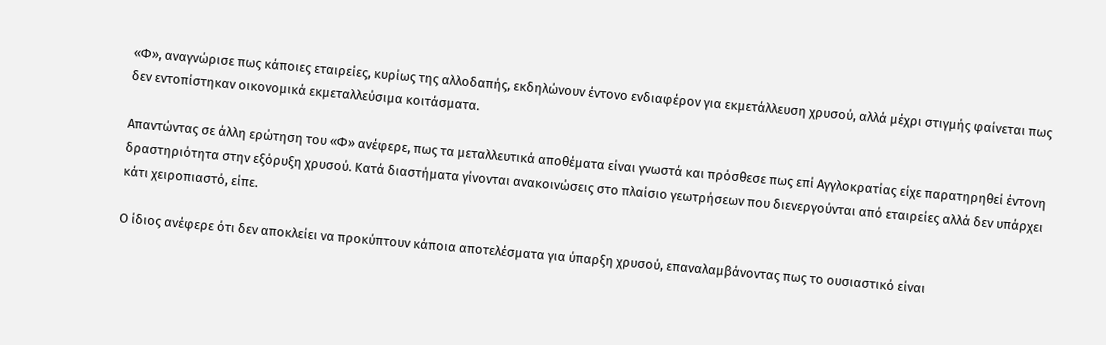«Φ», αναγνώρισε πως κάποιες εταιρείες, κυρίως της αλλοδαπής, εκδηλώνουν έντονο ενδιαφέρον για εκμετάλλευση χρυσού, αλλά μέχρι στιγμής φαίνεται πως δεν εντοπίστηκαν οικονομικά εκμεταλλεύσιμα κοιτάσματα.

Απαντώντας σε άλλη ερώτηση του «Φ» ανέφερε, πως τα μεταλλευτικά αποθέματα είναι γνωστά και πρόσθεσε πως επί Αγγλοκρατίας είχε παρατηρηθεί έντονη δραστηριότητα στην εξόρυξη χρυσού. Κατά διαστήματα γίνονται ανακοινώσεις στο πλαίσιο γεωτρήσεων που διενεργούνται από εταιρείες αλλά δεν υπάρχει κάτι χειροπιαστό, είπε.

Ο ίδιος ανέφερε ότι δεν αποκλείει να προκύπτουν κάποια αποτελέσματα για ύπαρξη χρυσού, επαναλαμβάνοντας πως το ουσιαστικό είναι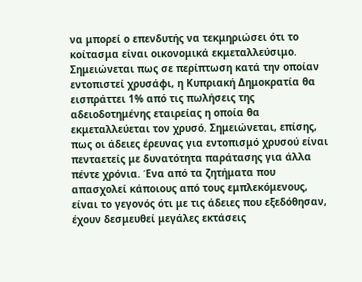να μπορεί ο επενδυτής να τεκμηριώσει ότι το κοίτασμα είναι οικονομικά εκμεταλλεύσιμο. Σημειώνεται πως σε περίπτωση κατά την οποίαν εντοπιστεί χρυσάφι, η Κυπριακή Δημοκρατία θα εισπράττει 1% από τις πωλήσεις της αδειοδοτημένης εταιρείας η οποία θα εκμεταλλεύεται τον χρυσό. Σημειώνεται, επίσης, πως οι άδειες έρευνας για εντοπισμό χρυσού είναι πενταετείς με δυνατότητα παράτασης για άλλα πέντε χρόνια. Ένα από τα ζητήματα που απασχολεί κάποιους από τους εμπλεκόμενους, είναι το γεγονός ότι με τις άδειες που εξεδόθησαν, έχουν δεσμευθεί μεγάλες εκτάσεις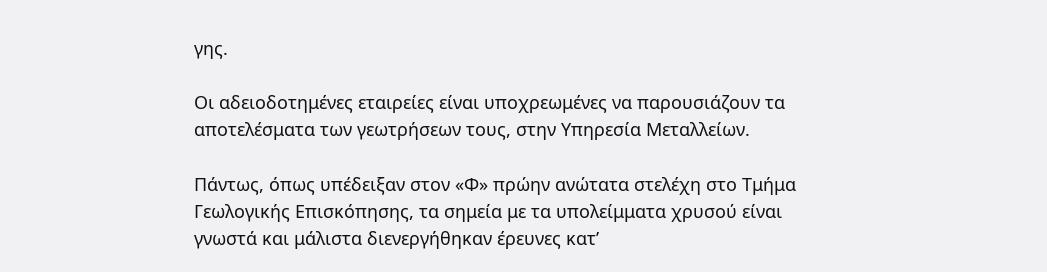γης.

Οι αδειοδοτημένες εταιρείες είναι υποχρεωμένες να παρουσιάζουν τα αποτελέσματα των γεωτρήσεων τους, στην Υπηρεσία Μεταλλείων.

Πάντως, όπως υπέδειξαν στον «Φ» πρώην ανώτατα στελέχη στο Τμήμα Γεωλογικής Επισκόπησης, τα σημεία με τα υπολείμματα χρυσού είναι γνωστά και μάλιστα διενεργήθηκαν έρευνες κατ’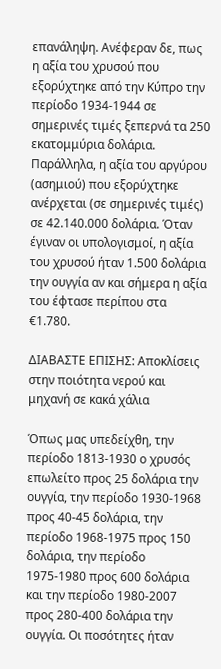επανάληψη. Ανέφεραν δε, πως η αξία του χρυσού που εξορύχτηκε από την Κύπρο την περίοδο 1934-1944 σε σημερινές τιμές ξεπερνά τα 250 εκατομμύρια δολάρια. Παράλληλα, η αξία του αργύρου (ασημιού) που εξορύχτηκε ανέρχεται (σε σημερινές τιμές) σε 42.140.000 δολάρια. Όταν έγιναν οι υπολογισμοί, η αξία του χρυσού ήταν 1.500 δολάρια την ουγγία αν και σήμερα η αξία του έφτασε περίπου στα €1.780.

ΔΙΑΒΑΣΤΕ ΕΠΙΣΗΣ: Αποκλίσεις στην ποιότητα νερού και μηχανή σε κακά χάλια

Όπως μας υπεδείχθη, την περίοδο 1813-1930 ο χρυσός επωλείτο προς 25 δολάρια την ουγγία, την περίοδο 1930-1968 προς 40-45 δολάρια, την περίοδο 1968-1975 προς 150 δολάρια, την περίοδο 1975-1980 προς 600 δολάρια και την περίοδο 1980-2007 προς 280-400 δολάρια την ουγγία. Οι ποσότητες ήταν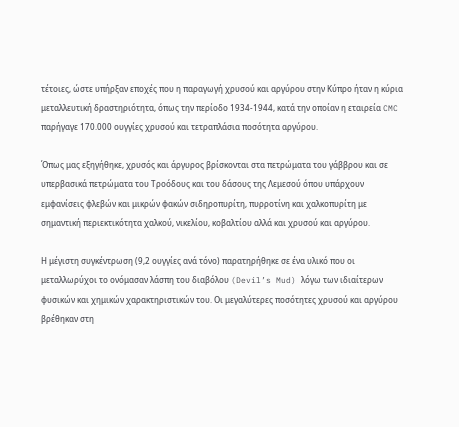τέτοιες, ώστε υπήρξαν εποχές που η παραγωγή χρυσού και αργύρου στην Κύπρο ήταν η κύρια μεταλλευτική δραστηριότητα, όπως την περίοδο 1934-1944, κατά την οποίαν η εταιρεία CMC παρήγαγε 170.000 ουγγίες χρυσού και τετραπλάσια ποσότητα αργύρου.

Όπως μας εξηγήθηκε, χρυσός και άργυρος βρίσκονται στα πετρώματα του γάββρου και σε υπερβασικά πετρώματα του Τροόδους και του δάσους της Λεμεσού όπου υπάρχουν εμφανίσεις φλεβών και μικρών φακών σιδηροπυρίτη, πυρροτίνη και χαλκοπυρίτη με σημαντική περιεκτικότητα χαλκού, νικελίου, κοβαλτίου αλλά και χρυσού και αργύρου.

Η μέγιστη συγκέντρωση (9,2 ουγγίες ανά τόνο) παρατηρήθηκε σε ένα υλικό που οι μεταλλωρύχοι το ονόμασαν λάσπη του διαβόλου (Devil’s Mud) λόγω των ιδιαίτερων φυσικών και χημικών χαρακτηριστικών του. Οι μεγαλύτερες ποσότητες χρυσού και αργύρου βρέθηκαν στη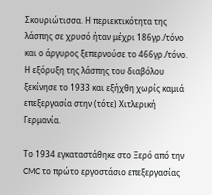Σκουριώτισσα. Η περιεκτικότητα της λάσπης σε χρυσό ήταν μέχρι 186γρ./τόνο και ο άργυρος ξεπερνούσε το 466γρ./τόνο. Η εξόρυξη της λάσπης του διαβόλου ξεκίνησε το 1933 και εξήχθη χωρίς καμιά επεξεργασία στην (τότε) Χιτλερική Γερμανία.

Το 1934 εγκαταστάθηκε στο Ξερό από την CMC το πρώτο εργοστάσιο επεξεργασίας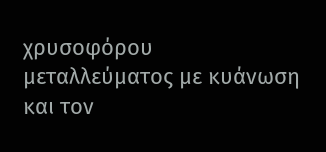χρυσοφόρου μεταλλεύματος με κυάνωση και τον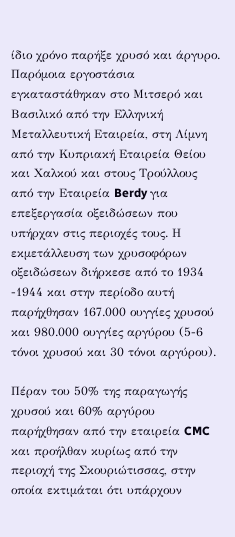ίδιο χρόνο παρήξε χρυσό και άργυρο. Παρόμοια εργοστάσια εγκαταστάθηκαν στο Μιτσερό και Βασιλικό από την Ελληνική Μεταλλευτική Εταιρεία, στη Λίμνη από την Κυπριακή Εταιρεία Θείου και Χαλκού και στους Τρούλλους από την Εταιρεία Berdy για επεξεργασία οξειδώσεων που υπήρχαν στις περιοχές τους. Η εκμετάλλευση των χρυσοφόρων οξειδώσεων διήρκεσε από το 1934 -1944 και στην περίοδο αυτή παρήχθησαν 167.000 ουγγίες χρυσού και 980.000 ουγγίες αργύρου (5-6 τόνοι χρυσού και 30 τόνοι αργύρου).

Πέραν του 50% της παραγωγής χρυσού και 60% αργύρου παρήχθησαν από την εταιρεία CMC και προήλθαν κυρίως από την περιοχή της Σκουριώτισσας, στην οποία εκτιμάται ότι υπάρχουν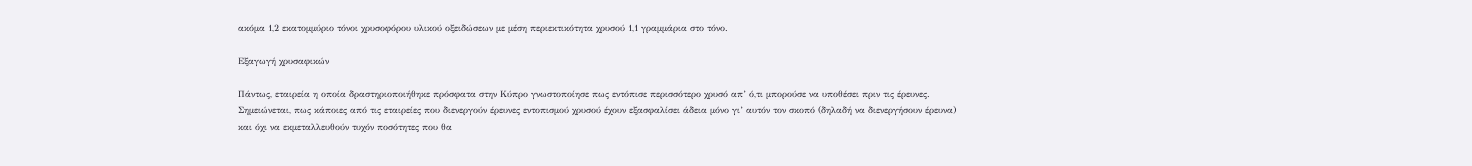ακόμα 1,2 εκατομμύριο τόνοι χρυσοφόρου υλικού οξειδώσεων με μέση περιεκτικότητα χρυσού 1,1 γραμμάρια στο τόνο.

Εξαγωγή χρυσαφικών

Πάντως, εταιρεία η οποία δραστηριοποιήθηκε πρόσφατα στην Κύπρο γνωστοποίησε πως εντόπισε περισσότερο χρυσό απ’ ό,τι μπορούσε να υποθέσει πριν τις έρευνες. Σημειώνεται, πως κάποιες από τις εταιρείες που διενεργούν έρευνες εντοπισμού χρυσού έχουν εξασφαλίσει άδεια μόνο γι’ αυτόν τον σκοπό (δηλαδή να διενεργήσουν έρευνα) και όχι να εκμεταλλευθούν τυχόν ποσότητες που θα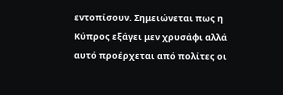εντοπίσουν. Σημειώνεται πως η Κύπρος εξάγει μεν χρυσάφι αλλά αυτό προέρχεται από πολίτες οι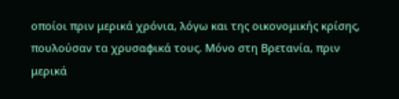οποίοι πριν μερικά χρόνια, λόγω και της οικονομικής κρίσης, πουλούσαν τα χρυσαφικά τους. Μόνο στη Βρετανία, πριν μερικά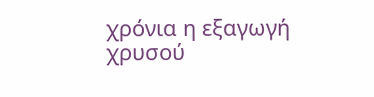χρόνια η εξαγωγή χρυσού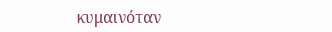κυμαινόταν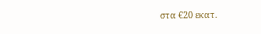στα €20 εκατ.